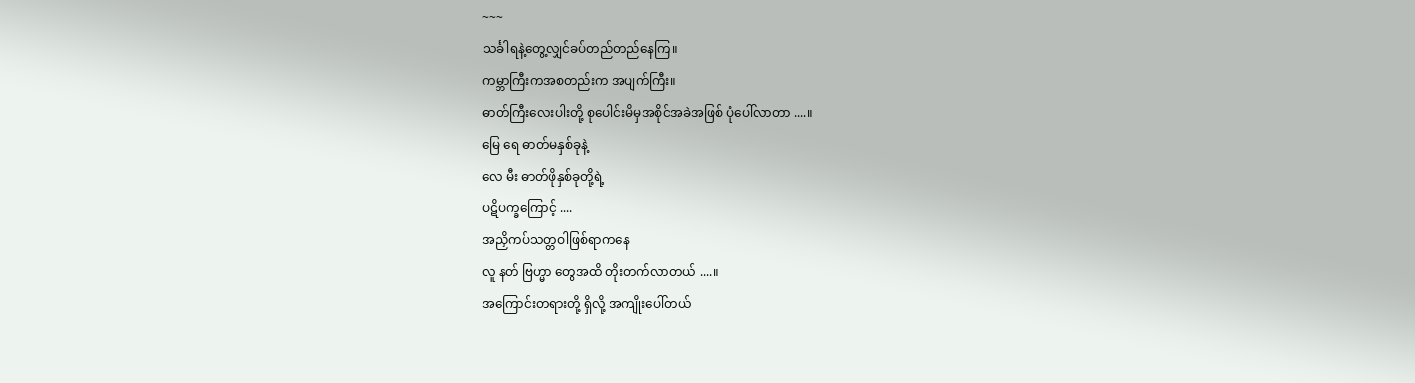~~~
သင်္ခါရနဲ့တွေ့လျှင်ခပ်တည်တည်နေကြ။
ကမ္ဘာကြီးကအစတည်းက အပျက်ကြီး။
ဓာတ်ကြီးလေးပါးတို့ စုပေါင်းမိမှအစိုင်အခဲအဖြစ် ပုံပေါ်လာတာ ....။
မြေ ရေ ဓာတ်မနှစ်ခုနဲ့
လေ မီး ဓာတ်ဖိုနှစ်ခုတို့ရဲ့
ပဋိပက္ခကြောင့် ....
အညှိကပ်သတ္တဝါဖြစ်ရာကနေ
လူ နတ် ဗြဟ္မာ တွေအထိ တိုးတက်လာတယ် ....။
အကြောင်းတရားတို့ ရှိလို့ အကျိုးပေါ်တယ်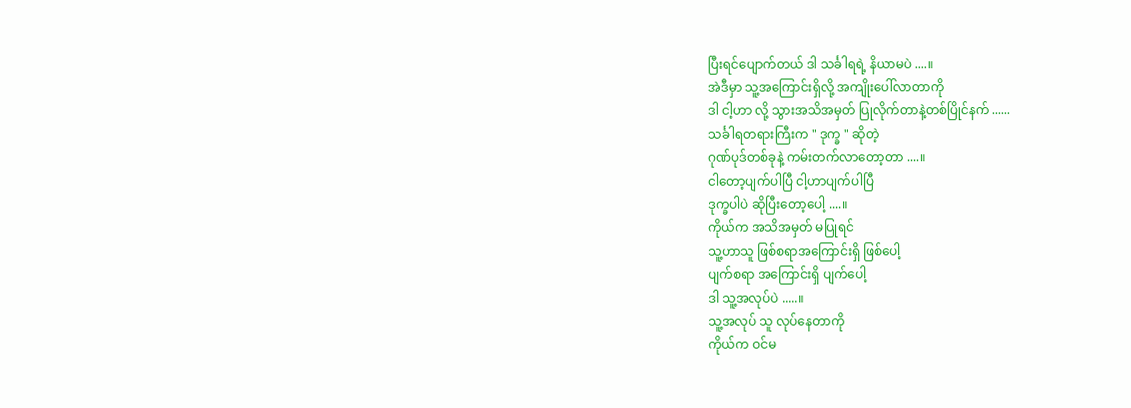ပြီးရင်ပျောက်တယ် ဒါ သင်္ခါရရဲ့ နိယာမပဲ ....။
အဲဒီမှာ သူ့အကြောင်းရှိလို့ အကျိုးပေါ်လာတာကို
ဒါ ငါ့ဟာ လို့ သွားအသိအမှတ် ပြုလိုက်တာနဲ့တစ်ပြိုင်နက် ......
သင်္ခါရတရားကြီးက " ဒုက္ခ " ဆိုတဲ့
ဂုဏ်ပုဒ်တစ်ခုနဲ့ ကမ်းတက်လာတော့တာ ....။
ငါတော့ပျက်ပါပြီ ငါ့ဟာပျက်ပါပြီ
ဒုက္ခပါပဲ ဆိုပြီးတော့ပေါ့ ....။
ကိုယ်က အသိအမှတ် မပြုရင်
သူ့ဟာသူ ဖြစ်စရာအကြောင်းရှိ ဖြစ်ပေါ့
ပျက်စရာ အကြောင်းရှိ ပျက်ပေါ့
ဒါ သူ့အလုပ်ပဲ .....။
သူ့အလုပ် သူ လုပ်နေတာကို
ကိုယ်က ဝင်မ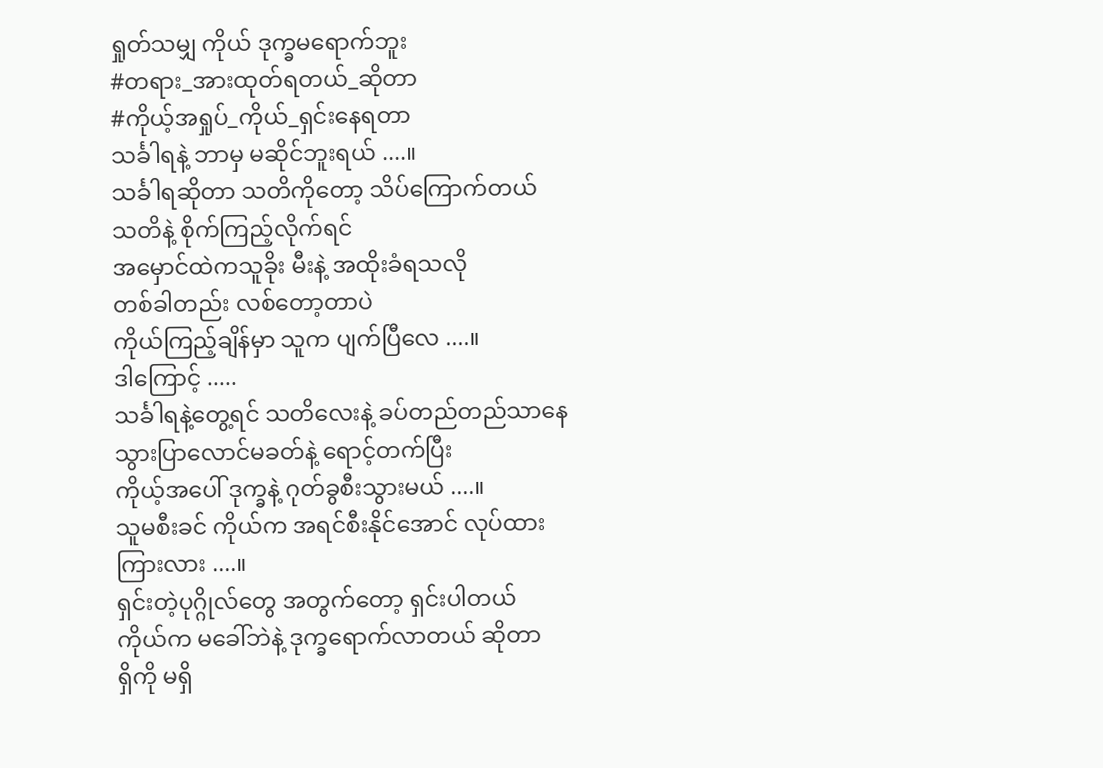ရှုတ်သမျှ ကိုယ် ဒုက္ခမရောက်ဘူး
#တရား_အားထုတ်ရတယ်_ဆိုတာ
#ကိုယ့်အရှုပ်_ကိုယ်_ရှင်းနေရတာ
သင်္ခါရနဲ့ ဘာမှ မဆိုင်ဘူးရယ် ....။
သင်္ခါရဆိုတာ သတိကိုတော့ သိပ်ကြောက်တယ်
သတိနဲ့ စိုက်ကြည့်လိုက်ရင်
အမှောင်ထဲကသူခိုး မီးနဲ့ အထိုးခံရသလို
တစ်ခါတည်း လစ်တော့တာပဲ
ကိုယ်ကြည့်ချိန်မှာ သူက ပျက်ပြီလေ ....။
ဒါကြောင့် .....
သင်္ခါရနဲ့တွေ့ရင် သတိလေးနဲ့ ခပ်တည်တည်သာနေ
သွားပြာလောင်မခတ်နဲ့ ရောင့်တက်ပြီး
ကိုယ့်အပေါ် ဒုက္ခနဲ့ ဂုတ်ခွစီးသွားမယ် ....။
သူမစီးခင် ကိုယ်က အရင်စီးနိုင်အောင် လုပ်ထား
ကြားလား ....။
ရှင်းတဲ့ပုဂ္ဂိုလ်တွေ အတွက်တော့ ရှင်းပါတယ်
ကိုယ်က မခေါ်ဘဲနဲ့ ဒုက္ခရောက်လာတယ် ဆိုတာ
ရှိကို မရှိ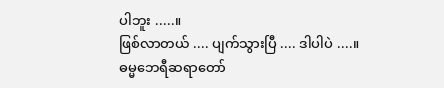ပါဘူး .....။
ဖြစ်လာတယ် .... ပျက်သွားပြီ .... ဒါပါပဲ ....။
ဓမ္မဘေရီဆရာတော်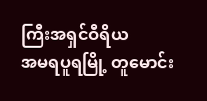ကြီးအရှင်ဝီရိယ
အမရပူရမြို့ တူမောင်း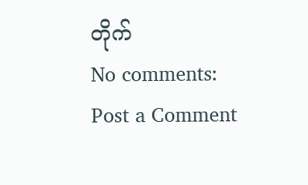တိုက်
No comments:
Post a Comment